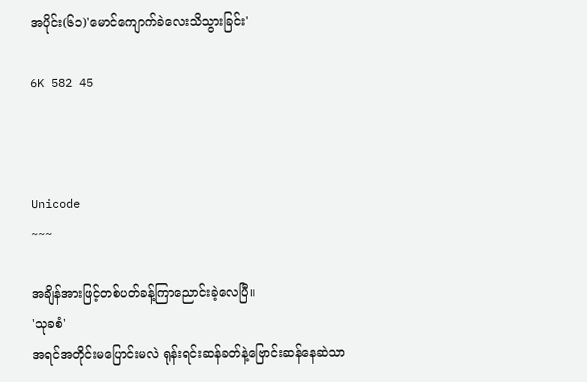အပိုင်း(၆၁)'မောင်ကျောက်ခဲလေးသိသွားခြင်း'

6K 582 45



Unicode
~~~

အချိန်အားဖြင့်တစ်ပတ်ခန့်ကြာညောင်းခဲ့လေပြီ။
'သုခစံ'
အရင်အတိုင်းမပြောင်းမလဲ ရုန်းရင်းဆန်ခတ်နဲ့ဗြောင်းဆန်နေဆဲသာ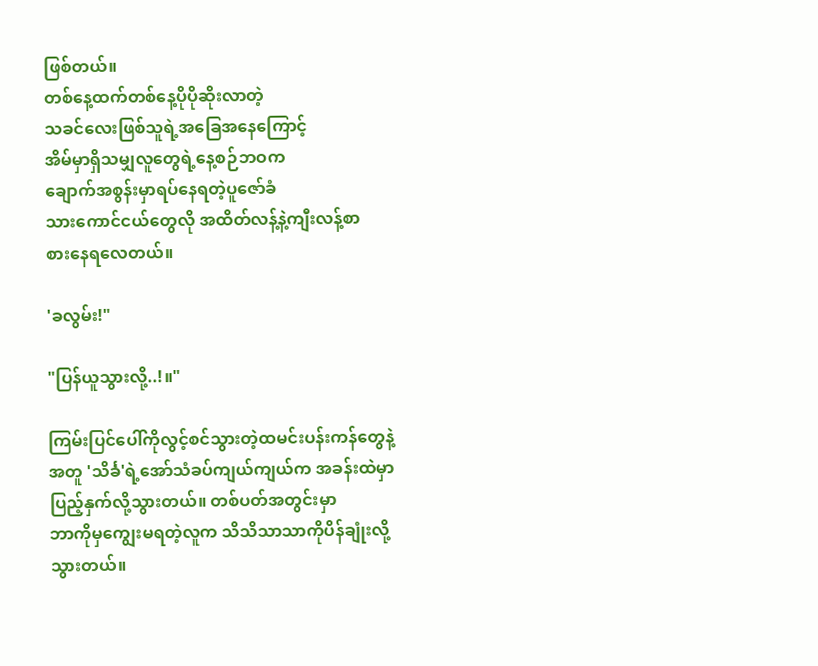ဖြစ်တယ်။
တစ်နေ့ထက်တစ်နေ့ပိုပိုဆိုးလာတဲ့
သခင်လေးဖြစ်သူရဲ့အခြေအနေကြောင့်
အိမ်မှာရှိသမျှလူတွေရဲ့နေ့စဉ်ဘဝက
ချောက်အစွန်းမှာရပ်နေရတဲ့ပူဇော်ခံ
သားကောင်ငယ်တွေလို အထိတ်လန့်နဲ့ကျီးလန့်စာ
စားနေရလေတယ်။

'ခလွမ်း!"

"ပြန်ယူသွားလို့..!။"

ကြမ်းပြင်ပေါ်ကိုလွင့်စင်သွားတဲ့ထမင်းပန်းကန်တွေနဲ့
အတူ 'သိင်္ခ'ရဲ့အော်သံခပ်ကျယ်ကျယ်က အခန်းထဲမှာ
ပြည့်နှက်လို့သွားတယ်။ တစ်ပတ်အတွင်းမှာ
ဘာကိုမှကျွေးမရတဲ့လူက သိသိသာသာကိုပိန်ချုံးလို့
သွားတယ်။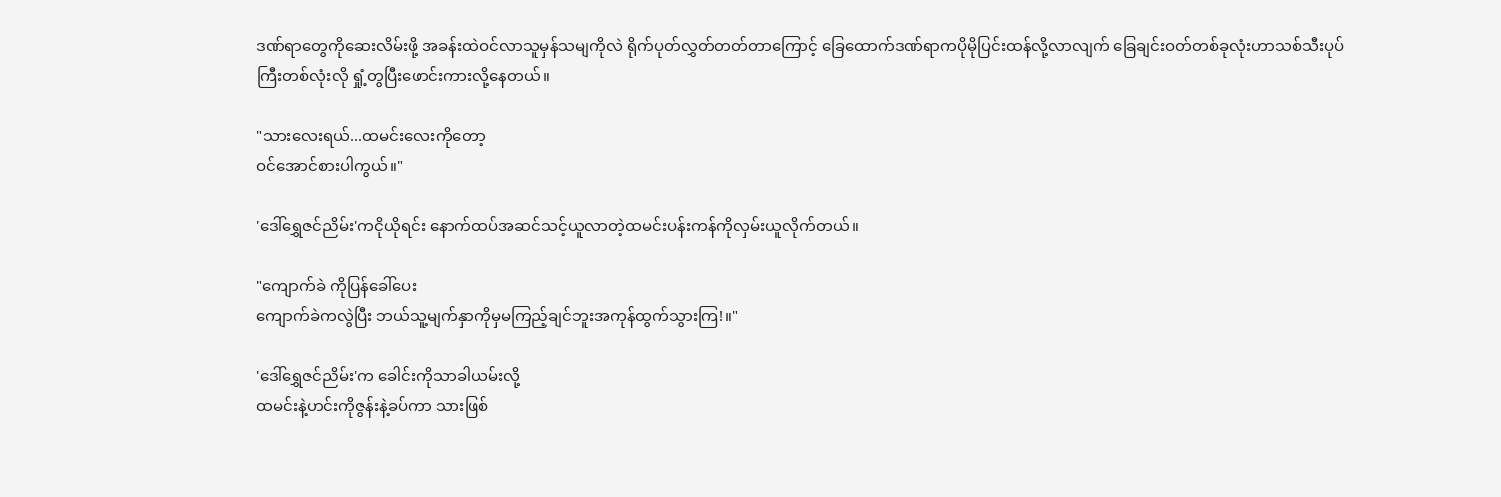ဒဏ်ရာတွေကိုဆေးလိမ်းဖို့ အခန်းထဲဝင်လာသူမှန်သမျကိုလဲ ရိုက်ပုတ်လွှတ်တတ်တာကြောင့် ခြေထောက်ဒဏ်ရာကပိုမိုပြင်းထန်လို့လာလျက် ခြေချင်းဝတ်တစ်ခုလုံးဟာသစ်သီးပုပ်ကြီးတစ်လုံးလို ရှုံ့တွပြီးဖောင်းကားလို့နေတယ်။

"သားလေးရယ်...ထမင်းလေးကိုတော့
ဝင်အောင်စားပါကွယ်။"

'ဒေါ်ရွှေဇင်ညိမ်း'ကငိုယိုရင်း နောက်ထပ်အဆင်သင့်ယူလာတဲ့ထမင်းပန်းကန်ကိုလှမ်းယူလိုက်တယ်။

"ကျောက်ခဲ ကိုပြန်ခေါ်ပေး
ကျောက်ခဲကလွဲပြီး ဘယ်သူ့မျက်နှာကိုမှမကြည့်ချင်ဘူးအကုန်ထွက်သွားကြ!။"

'ဒေါ်ရွှေဇင်ညိမ်း'က ခေါင်းကိုသာခါယမ်းလို့
ထမင်းနဲ့ဟင်းကိုဇွန်းနဲ့ခပ်ကာ သားဖြစ်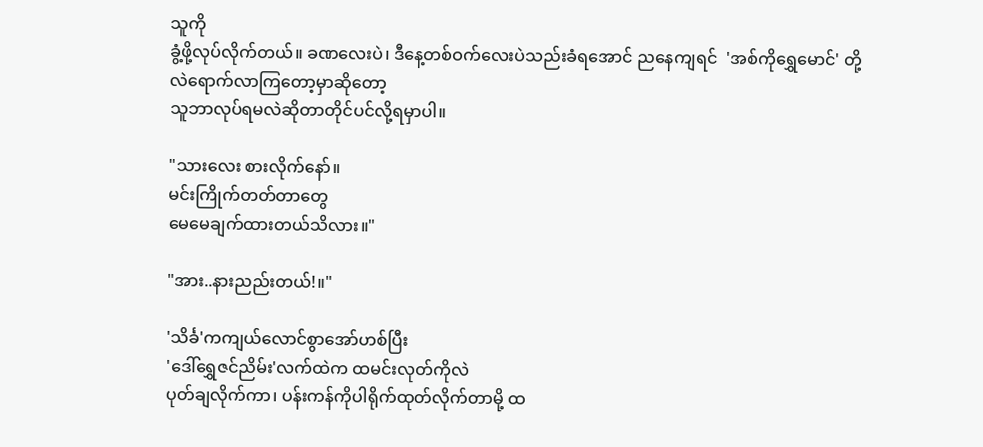သူကို
ခွံ့ဖို့လုပ်လိုက်တယ်။ ခဏလေးပဲ၊ ဒီနေ့တစ်ဝက်လေးပဲသည်းခံရအောင် ညနေကျရင်  'အစ်ကိုရွှေမောင်' တို့လဲရောက်လာကြတော့မှာဆိုတော့
သူဘာလုပ်ရမလဲဆိုတာတိုင်ပင်လို့ရမှာပါ။

"သားလေး စားလိုက်နော်။
မင်းကြိုက်တတ်တာတွေ
မေမေချက်ထားတယ်သိလား။"

"အား..နားညည်းတယ်!။"

'သိင်္ခ'ကကျယ်လောင်စွာအော်ဟစ်ပြီး
'ဒေါ်ရွှေဇင်ညိမ်း'လက်ထဲက ထမင်းလုတ်ကိုလဲ
ပုတ်ချလိုက်ကာ၊ ပန်းကန်ကိုပါရိုက်ထုတ်လိုက်တာမို့ ထ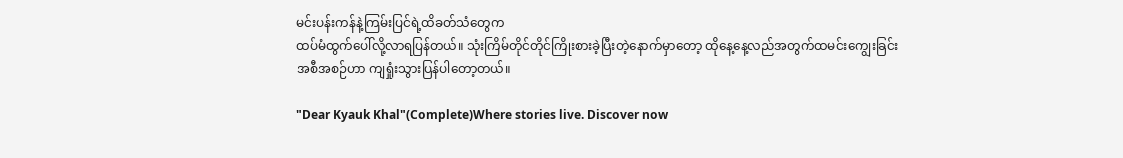မင်းပန်းကန်နဲ့ကြမ်းပြင်ရဲ့ထိခတ်သံတွေက
ထပ်မံထွက်ပေါ်လို့လာရပြန်တယ်။ သုံးကြိမ်တိုင်တိုင်ကြိုးစားခဲ့ပြီးတဲ့နောက်မှာတော့ ထိုနေ့နေ့လည်အတွက်ထမင်းကျွေးခြင်းအစီအစဉ်ဟာ ကျရှုံးသွားပြန်ပါတော့တယ်။

"Dear Kyauk Khal"(Complete)Where stories live. Discover now